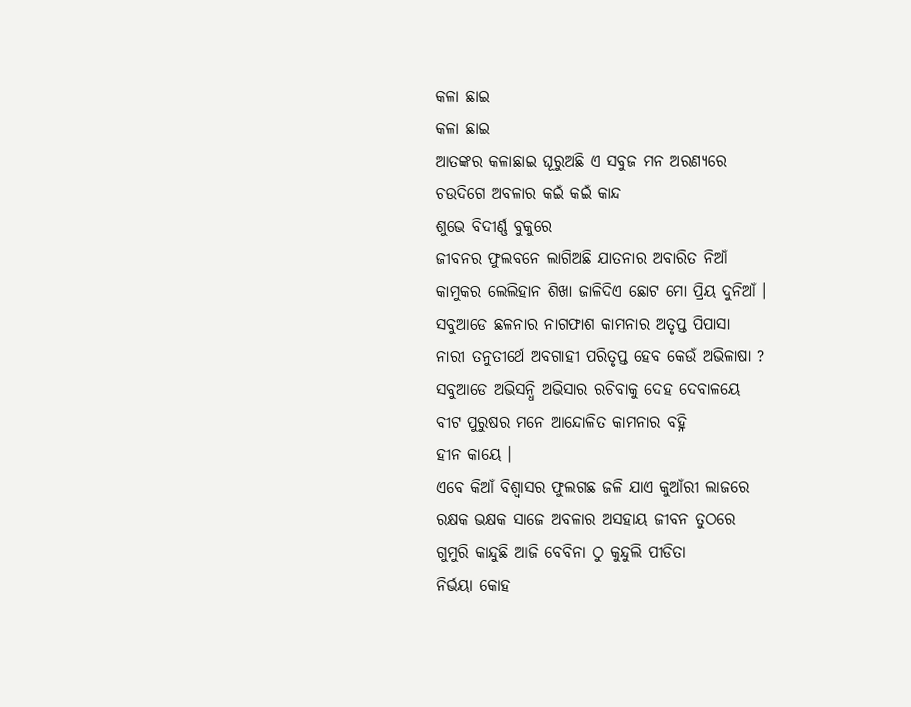କଳା ଛାଇ
କଳା ଛାଇ
ଆତଙ୍କର କଳାଛାଇ ଘୂରୁଅଛି ଏ ସବୁଜ ମନ ଅରଣ୍ୟରେ
ଚଉଦିଗେ ଅବଳାର କଇଁ କଇଁ କାନ୍ଦ
ଶୁଭେ ବିଦୀର୍ଣ୍ଣ ବୁକୁରେ
ଜୀବନର ଫୁଲବନେ ଲାଗିଅଛି ଯାତନାର ଅବାରିତ ନିଆଁ
କାମୁକର ଲେଲିହାନ ଶିଖା ଜାଳିଦିଏ ଛୋଟ ମୋ ପ୍ରିୟ ଦୁନିଆଁ ।
ସବୁଆଡେ ଛଳନାର ନାଗଫାଶ କାମନାର ଅତୃପ୍ତ ପିପାସା
ନାରୀ ତନୁତୀର୍ଥେ ଅବଗାହୀ ପରିତୃପ୍ତ ହେବ କେଉଁ ଅଭିଳାଷା ?
ସବୁଆଡେ ଅଭିସନ୍ଧି ଅଭିସାର ରଚିବାକୁ ଦେହ ଦେବାଳୟେ
ବୀଟ ପୁରୁଷର ମନେ ଆନ୍ଦୋଳିତ କାମନାର ବହ୍ନି
ହୀନ କାୟେ ।
ଏବେ କିଆଁ ବିଶ୍ବାସର ଫୁଲଗଛ ଜଳି ଯାଏ କୁଆଁରୀ ଲାଜରେ
ରକ୍ଷକ ଭକ୍ଷକ ସାଜେ ଅବଳାର ଅସହାୟ ଜୀବନ ତୁଠରେ
ଗୁମୁରି କାନ୍ଦୁଛି ଆଜି ବେବିନା ଠୁ କୁନ୍ଦୁଲି ପୀଡିତା
ନିର୍ଭୟା କୋହ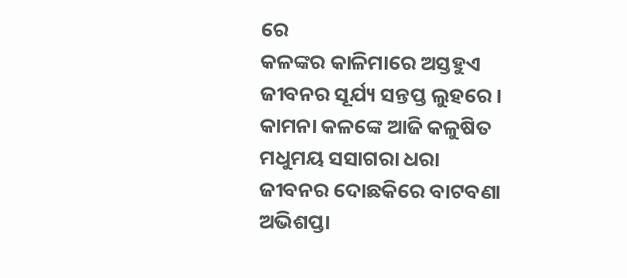ରେ
କଳଙ୍କର କାଳିମାରେ ଅସ୍ତହୁଏ ଜୀବନର ସୂର୍ଯ୍ୟ ସନ୍ତପ୍ତ ଲୁହରେ ।
କାମନା କଳଙ୍କେ ଆଜି କଳୁଷିତ ମଧୁମୟ ସସାଗରା ଧରା
ଜୀବନର ଦୋଛକିରେ ବାଟବଣା ଅଭିଶପ୍ତା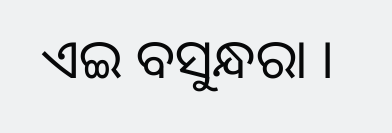ଏଇ ବସୁନ୍ଧରା ।